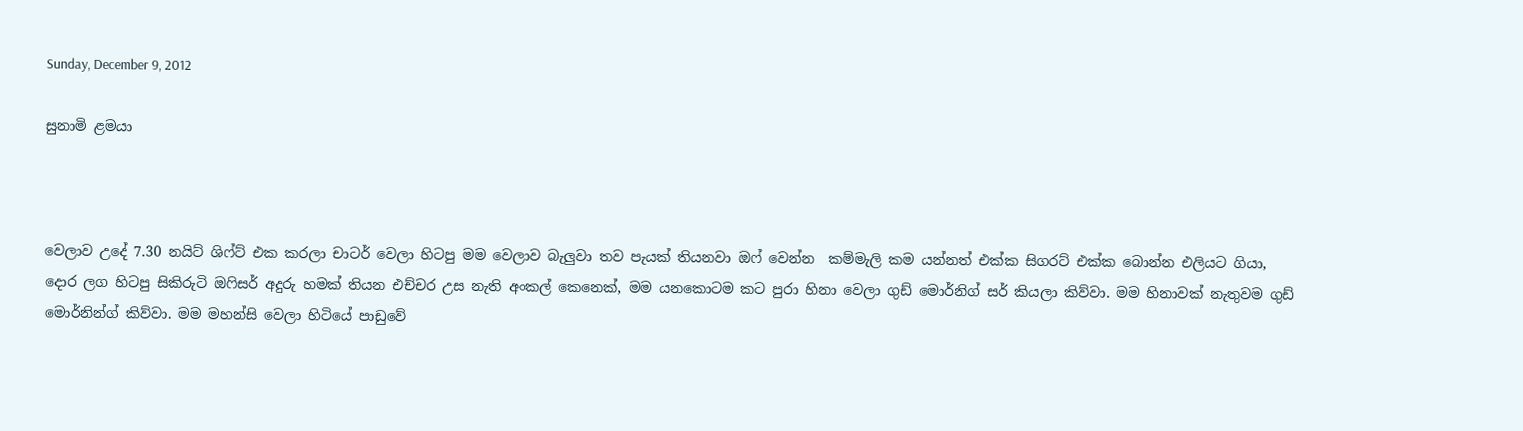Sunday, December 9, 2012

සුනාමි ළමයා



වෙලාව උදේ 7.30 නයිට් ශිෆ්ට් එක කරලා චාටර් වෙලා හිටපු මම වෙලාව බැලුවා තව පැයක් තියනවා ඔෆ් වෙන්න  කම්මැලි කම යන්නත් එක්ක සිගරට් එක්ක බොන්න එලියට ගියා, දොර ලග හිටපු සිකිරුටි ඔෆිසර් අදුරු හමක් තියන එච්චර උස නැති අංකල් කෙනෙක්, මම යනකොටම කට පුරා හිනා වෙලා ගුඩ් මොර්නිග් සර් කියලා කිව්වා. මම හිනාවක්‌ නැතුවම ගුඩ් මොර්නින්ග් කිව්වා. මම මහන්සි වෙලා හිටියේ පාඩුවේ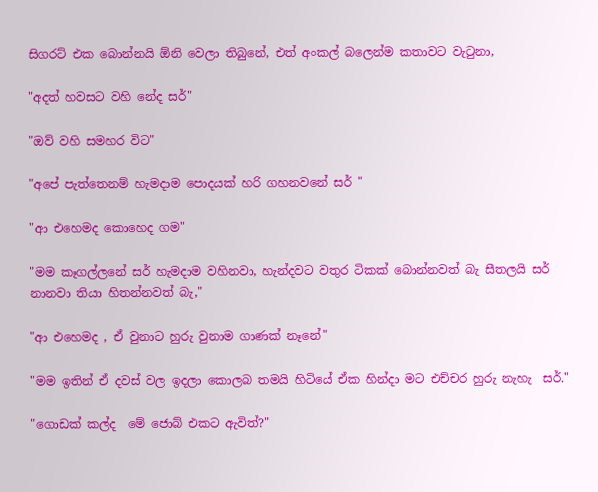සිගරට් එක බොන්නයි ඕනි වෙලා තිබුනේ, එත් අංකල් බලෙන්ම කතාවට වැටුනා,

"අදත් හවසට වහි නේද සර්"

"ඔව් වහි සමහර විට"

"අපේ පැත්තෙනම් හැමදාම පොදයක් හරි ගහනවනේ සර් "

"ආ එහෙමද කොහෙද ගම"

"මම කෑගල්ලනේ සර් හැමදාම වහිනවා, හැන්දවට වතුර ටිකක් බොන්නවත් බැ සීතලයි සර් නානවා තියා හිතන්නවත් බැ,"

"ආ එහෙමද , ඒ වුනාට හුරු වුනාම ගාණක් නෑනේ"

"මම ඉතින් ඒ දවස් වල ඉදලා කොලබ තමයි හිටියේ ඒක හින්දා මට එච්චර හුරු නැහැ  සර්."

"ගොඩක් කල්ද  මේ ජොබ් එකට ඇවිත්?"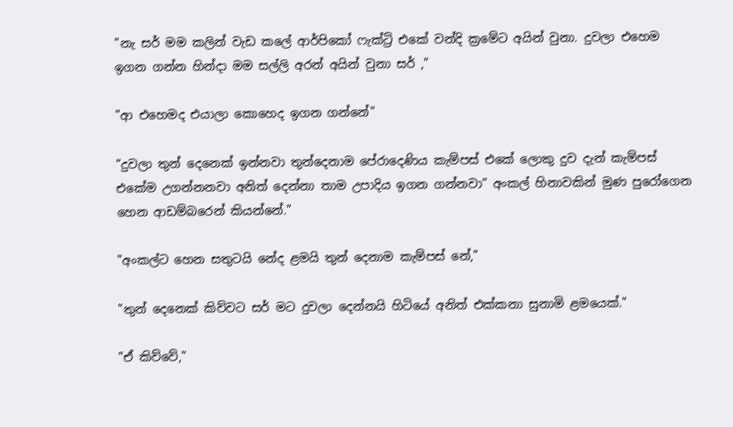"නැ සර් මම කලින් වැඩ කලේ ආර්පිකෝ ෆැක්ට්‍රි එකේ වන්දි ක්‍රමේට අයින් වුනා. දුවලා එහෙම ඉගන ගන්න හින්දා මම සල්ලි අරන් අයින් වුනා සර් ,"

"ආ එහෙමද එයාලා කොහෙද ඉගන ගන්නේ"

“දුවලා තුන් දෙනෙක් ඉන්නවා තුන්දෙනාම පේරාදෙණිය කැම්පස් එකේ ලොකු දුව දැන් කැම්පස් එකේම උගන්නනවා අනිත් දෙන්නා තාම උපාදිය ඉගන ගන්නවා” අංකල් හිනාවකින් මුණ පුරෝගෙන හෙන ආඩම්බරෙන් කියන්නේ."

"අංකල්ට හෙන සතුටයි නේද ළමයි තුන් දෙනාම කැම්පස් නේ,"

"තුන් දෙනෙක් කිව්වට සර් මට දුවලා දෙන්නයි හිටියේ අනිත් එක්කනා සුනාමි ළමයෙක්."

"ඒ කිව්වේ,"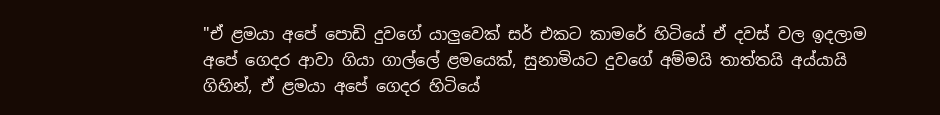"ඒ ළමයා අපේ පොඩි දුවගේ යාලුවෙක් සර් එකට කාමරේ හිටියේ ඒ දවස් වල ඉදලාම අපේ ගෙදර ආවා ගියා ගාල්ලේ ළමයෙක්, සුනාමියට දුවගේ අම්මයි තාත්තයි අය්යායි ගිහින්, ඒ ළමයා අපේ ගෙදර හිටියේ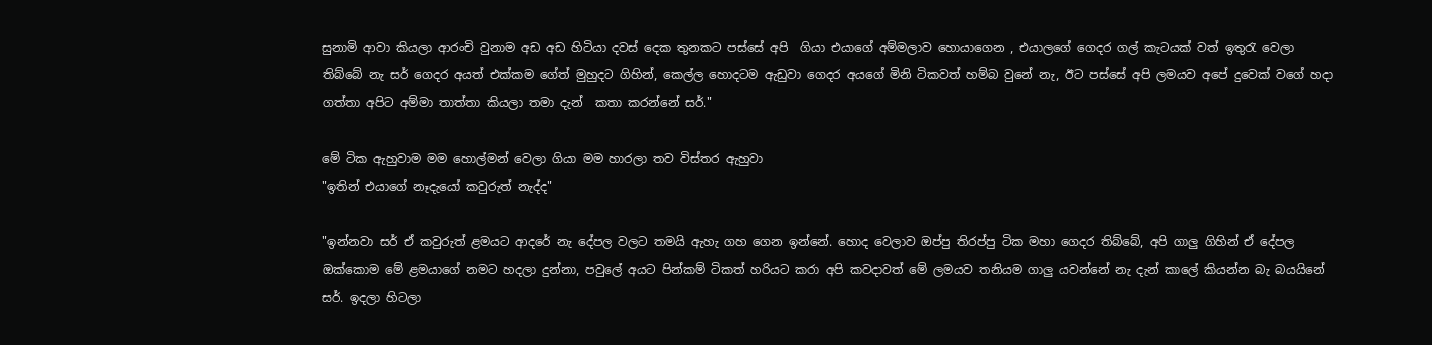සුනාමි ආවා කියලා ආරංචි වුනාම අඩ අඩ හිටියා දවස් දෙක තුනකට පස්සේ අපි  ගියා එයාගේ අම්මලාව හොයාගෙන , එයාලගේ ගෙදර ගල් කැටයක් වත් ඉතුරැ වෙලා තිබ්බේ නැ සර් ගෙදර අයත් එක්කම ගේත් මුහුදට ගිහින්, කෙල්ල හොදටම ඇඩුවා ගෙදර අයගේ මිනි ටිකවත් හම්බ වුනේ නැ, ඊට පස්සේ අපි ලමයව අපේ දුවෙක් වගේ හදා ගත්තා අපිට අම්මා තාත්තා කියලා තමා දැන්  කතා කරන්නේ සර්."

මේ ටික ඇහුවාම මම හොල්මන් වෙලා ගියා මම හාරලා තව විස්තර ඇහුවා
"ඉතින් එයාගේ නෑදැයෝ කවුරුත් නැද්ද"

"ඉන්නවා සර් ඒ කවුරුත් ළමයට ආදරේ නැ දේපල වලට තමයි ඇහැ ගහ ගෙන ඉන්නේ. හොද වෙලාව ඔප්පු තිරප්පු ටික මහා ගෙදර තිබ්බේ, අපි ගාලු ගිහින් ඒ දේපල ඔක්කොම මේ ළමයාගේ නමට හදලා දුන්නා, පවුලේ අයට පින්කම් ටිකත් හරියට කරා අපි කවදාවත් මේ ලමයව තනියම ගාලු යවන්නේ නැ දැන් කාලේ කියන්න බැ බයයිනේ සර්. ඉදලා හිටලා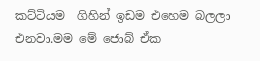කට්ටියම  ගිහින් ඉඩම එහෙම බලලා එනවා.මම මේ ජොබ් ඒක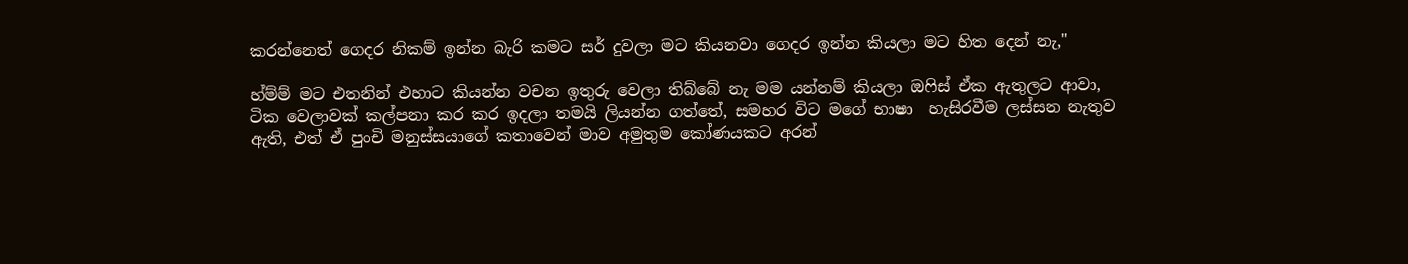කරන්නෙත් ගෙදර නිකම් ඉන්න බැරි කමට සර් දුවලා මට කියනවා ගෙදර ඉන්න කියලා මට හිත දෙන් නැ,"

හ්ම්ම් මට එතනින් එහාට කියන්න වචන ඉතුරු වෙලා තිබ්බේ නැ මම යන්නම් කියලා ඔෆිස් ඒක ඇතුලට ආවා, ටික වෙලාවක් කල්පනා කර කර ඉදලා තමයි ලියන්න ගත්තේ, සමහර විට මගේ භාෂා  හැසිරවීම ලස්සන නැතුව ඇති, එත් ඒ පුංචි මනුස්සයාගේ කතාවෙන් මාව අමුතුම කෝණයකට අරන්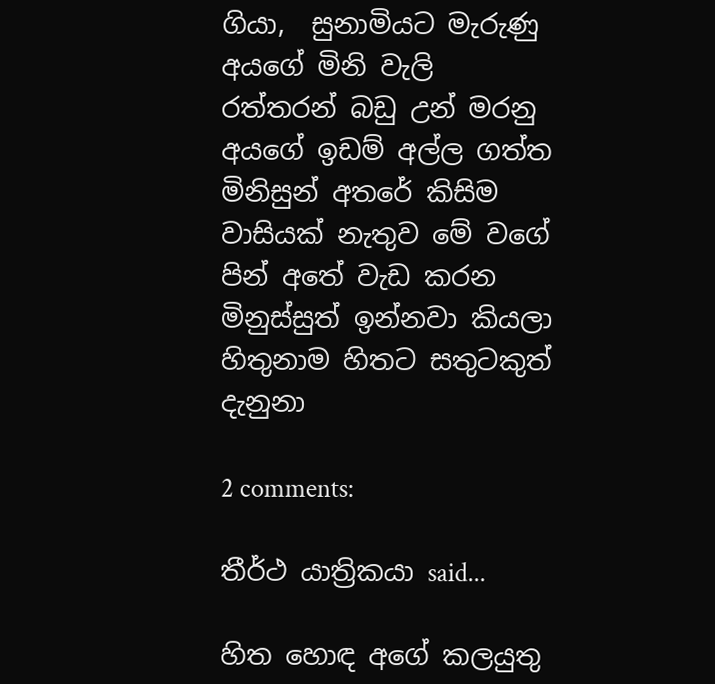ගියා,  සුනාමියට මැරුණු අයගේ මිනි වැලි රත්තරන් බඩු උන් මරනු අයගේ ඉඩම් අල්ල ගත්ත මිනිසුන් අතරේ කිසිම වාසියක් නැතුව මේ වගේ පින් අතේ වැඩ කරන මිනුස්සුත් ඉන්නවා කියලා හිතුනාම හිතට සතුටකුත් දැනුනා

2 comments:

තීර්ථ යාත්‍රිකයා said...

හිත හොඳ අගේ කලයුතු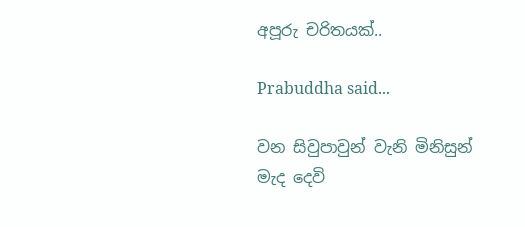අපූරු චරිතයක්..

Prabuddha said...

වන සිවුපාවුන් වැනි මිනිසුන් මැද දෙවි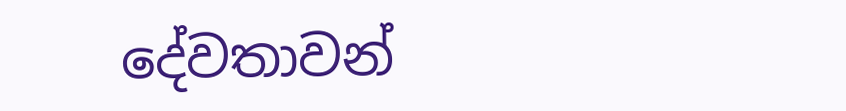දේවතාවන්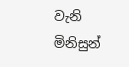වැනි මිනිසුන්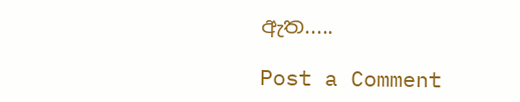ඇත.....

Post a Comment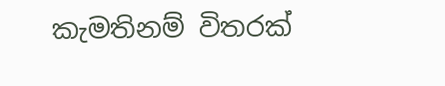කැමතිනම් විතරක්